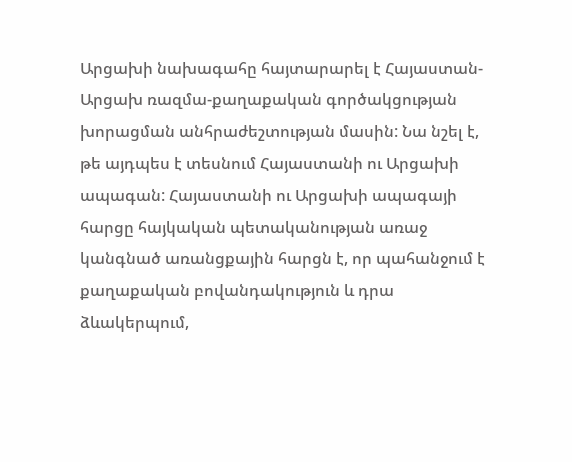Արցախի նախագահը հայտարարել է Հայաստան-Արցախ ռազմա-քաղաքական գործակցության խորացման անհրաժեշտության մասին: Նա նշել է, թե այդպես է տեսնում Հայաստանի ու Արցախի ապագան: Հայաստանի ու Արցախի ապագայի հարցը հայկական պետականության առաջ կանգնած առանցքային հարցն է, որ պահանջում է քաղաքական բովանդակություն և դրա ձևակերպում,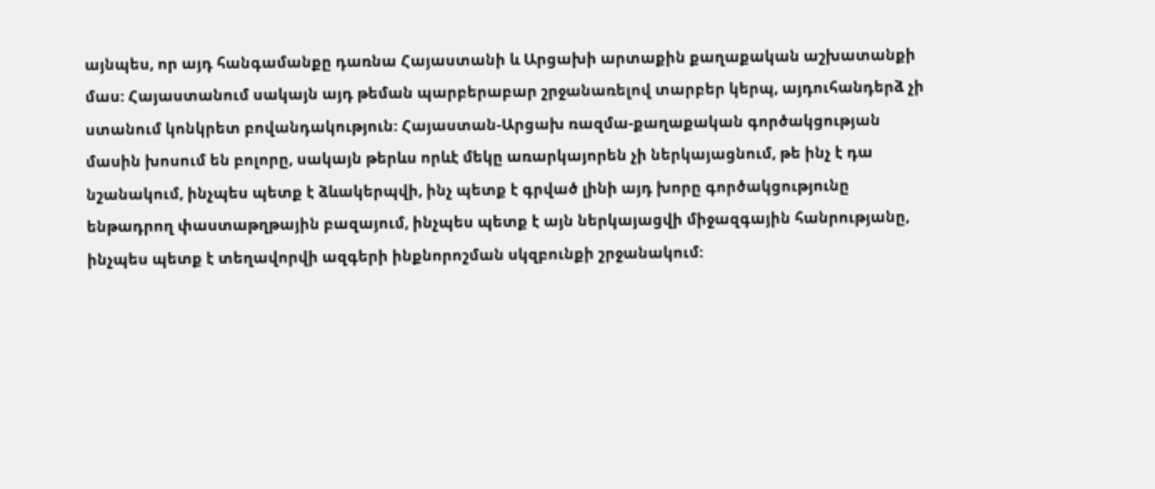այնպես, որ այդ հանգամանքը դառնա Հայաստանի և Արցախի արտաքին քաղաքական աշխատանքի մաս: Հայաստանում սակայն այդ թեման պարբերաբար շրջանառելով տարբեր կերպ, այդուհանդերձ չի ստանում կոնկրետ բովանդակություն: Հայաստան-Արցախ ռազմա-քաղաքական գործակցության մասին խոսում են բոլորը, սակայն թերևս որևէ մեկը առարկայորեն չի ներկայացնում, թե ինչ է դա նշանակում, ինչպես պետք է ձևակերպվի, ինչ պետք է գրված լինի այդ խորը գործակցությունը ենթադրող փաստաթղթային բազայում, ինչպես պետք է այն ներկայացվի միջազգային հանրությանը, ինչպես պետք է տեղավորվի ազգերի ինքնորոշման սկզբունքի շրջանակում: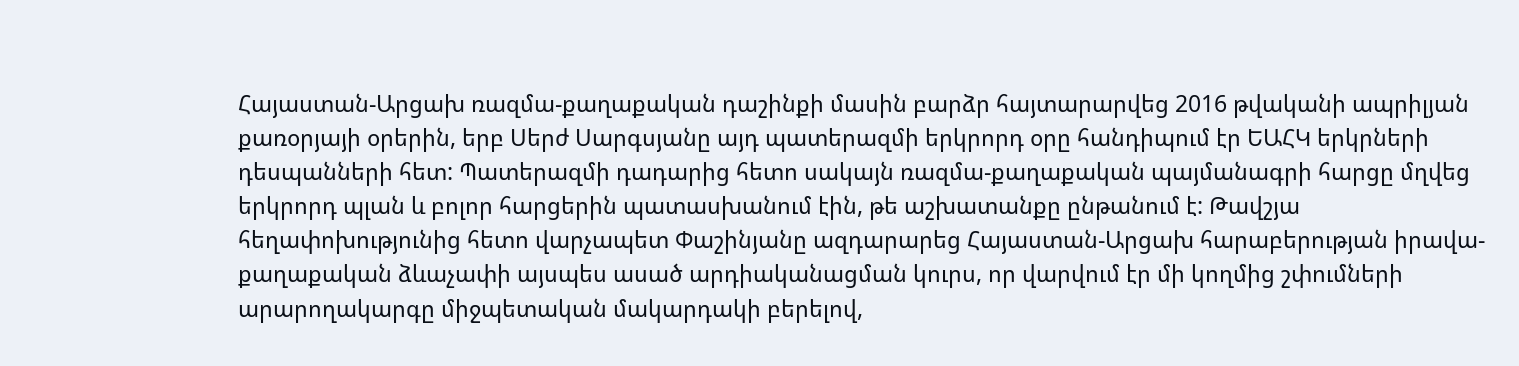Հայաստան-Արցախ ռազմա-քաղաքական դաշինքի մասին բարձր հայտարարվեց 2016 թվականի ապրիլյան քառօրյայի օրերին, երբ Սերժ Սարգսյանը այդ պատերազմի երկրորդ օրը հանդիպում էր ԵԱՀԿ երկրների դեսպանների հետ: Պատերազմի դադարից հետո սակայն ռազմա-քաղաքական պայմանագրի հարցը մղվեց երկրորդ պլան և բոլոր հարցերին պատասխանում էին, թե աշխատանքը ընթանում է: Թավշյա հեղափոխությունից հետո վարչապետ Փաշինյանը ազդարարեց Հայաստան-Արցախ հարաբերության իրավա-քաղաքական ձևաչափի այսպես ասած արդիականացման կուրս, որ վարվում էր մի կողմից շփումների արարողակարգը միջպետական մակարդակի բերելով,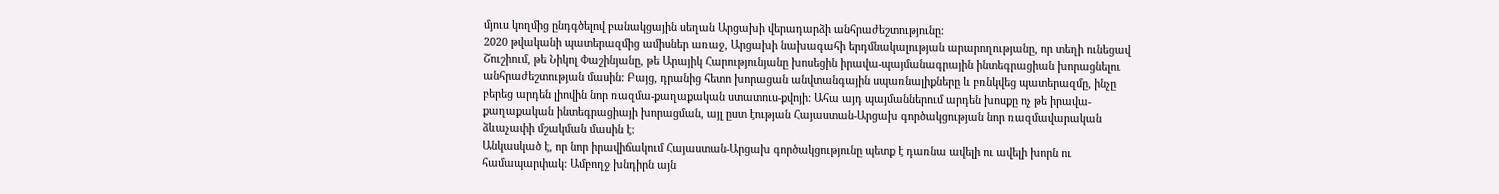մյուս կողմից ընդգծելով բանակցային սեղան Արցախի վերադարձի անհրաժեշտությունը:
2020 թվականի պատերազմից ամիսներ առաջ, Արցախի նախագահի երդմնակալության արարողությանը, որ տեղի ունեցավ Շուշիում, թե Նիկոլ Փաշինյանը, թե Արայիկ Հարությունյանը խոսեցին իրավա-պայմանագրային ինտեգրացիան խորացնելու անհրաժեշտության մասին: Բայց, դրանից հետո խորացան անվտանգային սպառնալիքները և բռնկվեց պատերազմը, ինչը բերեց արդեն լիովին նոր ռազմա-քաղաքական ստատուս-քվոյի: Ահա այդ պայմաններում արդեն խոսքը ոչ թե իրավա-քաղաքական ինտեգրացիայի խորացման, այլ ըստ էության Հայաստան-Արցախ գործակցության նոր ռազմավարական ձևաչափի մշակման մասին է:
Անկասկած է, որ նոր իրավիճակում Հայաստան-Արցախ գործակցությունը պետք է դառնա ավելի ու ավելի խորն ու համապարփակ: Ամբողջ խնդիրն այն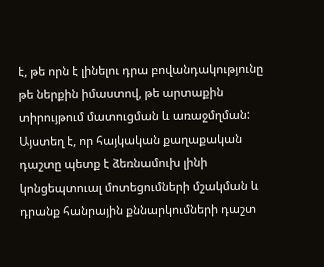է, թե որն է լինելու դրա բովանդակությունը թե ներքին իմաստով, թե արտաքին տիրույթում մատուցման և առաջմղման: Այստեղ է, որ հայկական քաղաքական դաշտը պետք է ձեռնամուխ լինի կոնցեպտուալ մոտեցումների մշակման և դրանք հանրային քննարկումների դաշտ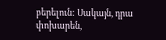բերելուն: Սակայն, դրա փոխարեն,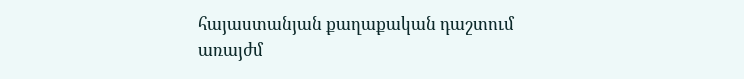հայաստանյան քաղաքական դաշտում առայժմ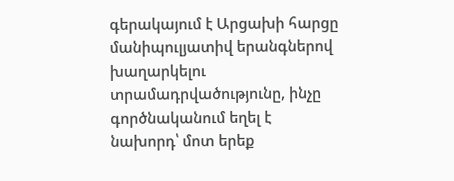գերակայում է Արցախի հարցը մանիպուլյատիվ երանգներով խաղարկելու տրամադրվածությունը, ինչը գործնականում եղել է նախորդ՝ մոտ երեք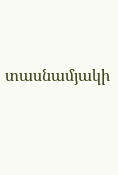տասնամյակի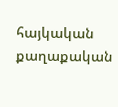հայկական քաղաքական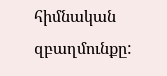հիմնական զբաղմունքը: